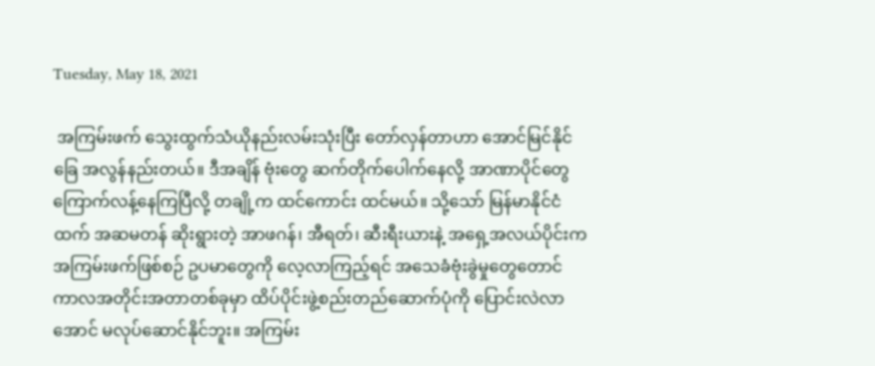Tuesday, May 18, 2021

 အကြမ်းဖက် သွေးထွက်သံယိုနည်းလမ်းသုံးပြီး တော်လှန်တာဟာ အောင်မြင်နိုင်ခြေ အလွန်နည်းတယ်။ ဒီအချိန် ဗုံးတွေ ဆက်တိုက်ပေါက်နေလို့ အာဏာပိုင်တွေ ကြောက်လန့်နေကြပြီလို့ တချို့က ထင်ကောင်း ထင်မယ်။ သို့သော် မြန်မာနိုင်ငံထက် အဆမတန် ဆိုးရွားတဲ့ အာဖဂန်၊ အီရတ်၊ ဆီးရီးယားနဲ့ အရှေ့အလယ်ပိုင်းက အကြမ်းဖက်ဖြစ်စဉ် ဥပမာတွေကို လေ့လာကြည့်ရင် အသေခံဗုံးခွဲမှုတွေတောင် ကာလအတိုင်းအတာတစ်ခုမှာ ထိပ်ပိုင်းဖွဲ့စည်းတည်ဆောက်ပုံကို ပြောင်းလဲလာအောင် မလုပ်ဆောင်နိုင်ဘူး။ အကြမ်း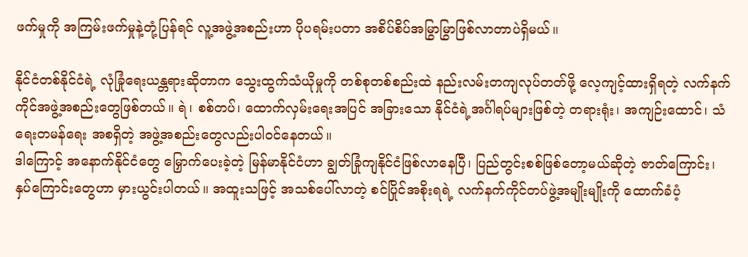ဖက်မှုကို အကြမ်းဖက်မှုနဲ့တုံ့ပြန်ရင် လူ့အဖွဲ့အစည်းဟာ ပိုပရမ်းပတာ အစိပ်စိပ်အမြွာမြွာဖြစ်လာတာပဲရှိမယ်။

နိုင်ငံတစ်နိုင်ငံရဲ့ လုံခြုံရေးယန္တရားဆိုတာက သွေးထွက်သံယိုမှုကို တစ်စုတစ်စည်းထဲ နည်းလမ်းတကျလုပ်တတ်ဖို့ လေ့ကျင့်ထားရှိရတဲ့ လက်နက်ကိုင်အဖွဲ့အစည်းတွေဖြစ်တယ်။ ရဲ၊ စစ်တပ်၊ ထောက်လှမ်းရေးအပြင် အခြားသော နိုင်ငံရဲ့အင်္ဂါရပ်များဖြစ်တဲ့ တရားရုံး၊ အကျဉ်းထောင်၊ သံရေးတမန်ရေး အစရှိတဲ့ အဖွဲ့အစည်းတွေလည်းပါဝင်နေတယ်။
ဒါကြောင့် အနောက်နိုင်ငံတွေ မြှောက်ပေးခဲ့တဲ့ မြန်မာနိုင်ငံဟာ ချွတ်ခြုံကျနိုင်ငံဖြစ်လာနေပြီ၊ ပြည်တွင်းစစ်ဖြစ်တော့မယ်ဆိုတဲ့ ဇာတ်ကြောင်း၊ နှပ်ကြောင်းတွေဟာ မှားယွင်းပါတယ်။ အထူးသဖြင့် အသစ်ပေါ်လာတဲ့ စင်ပြိုင်အစိုးရရဲ့ လက်နက်ကိုင်တပ်ဖွဲ့အမျိုးမျိုးကို ထောက်ခံပံ့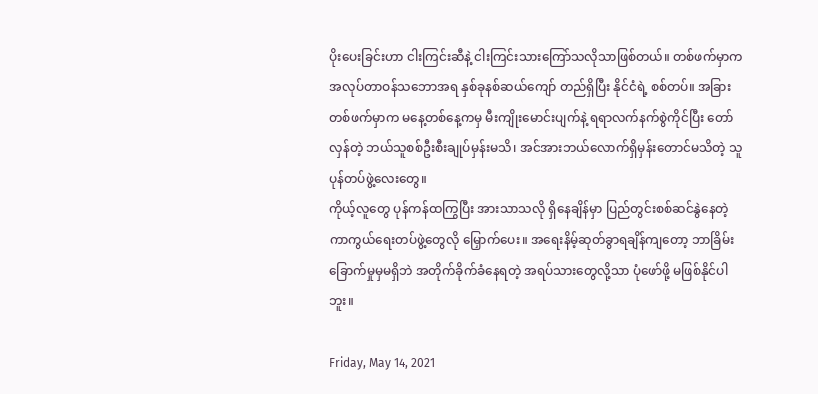ပိုးပေးခြင်းဟာ ငါးကြင်းဆီနဲ့ ငါးကြင်းသားကြော်သလိုသာဖြစ်တယ်။ တစ်ဖက်မှာက အလုပ်တာဝန်သဘောအရ နှစ်ခုနစ်ဆယ်ကျော် တည်ရှိပြီး နိုင်ငံရဲ့ စစ်တပ်။ အခြားတစ်ဖက်မှာက မနေ့တစ်နေ့ကမှ မီးကျိုးမောင်းပျက်နဲ့ ရရာလက်နက်စွဲကိုင်ပြီး တော်လှန်တဲ့ ဘယ်သူစစ်ဦးစီးချုပ်မှန်းမသိ၊ အင်အားဘယ်လောက်ရှိမှန်းတောင်မသိတဲ့ သူပုန်တပ်ဖွဲ့လေးတွေ။
ကိုယ့်လူတွေ ပုန်ကန်ထကြွပြီး အားသာသလို ရှိနေချိန်မှာ ပြည်တွင်းစစ်ဆင်နွဲနေတဲ့ ကာကွယ်ရေးတပ်ဖွဲ့တွေလို မြှောက်ပေး။ အရေးနိမ့်ဆုတ်ခွာရချိန်ကျတော့ ဘာခြိမ်းခြောက်မှုမှမရှိဘဲ အတိုက်ခိုက်ခံနေရတဲ့ အရပ်သားတွေလို့သာ ပုံဖော်ဖို့ မဖြစ်နိုင်ပါဘူး။

Friday, May 14, 2021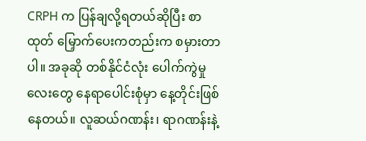CRPH က ပြန်ချလို့ရတယ်ဆိုပြီး စာထုတ် မြှောက်ပေးကတည်းက စမှားတာပါ။ အခုဆို တစ်နိုင်ငံလုံး ပေါက်ကွဲမှုလေးတွေ နေရာပေါင်းစုံမှာ နေ့တိုင်းဖြစ်နေတယ်။ လူဆယ်ဂဏန်း၊ ရာဂဏန်းနဲ့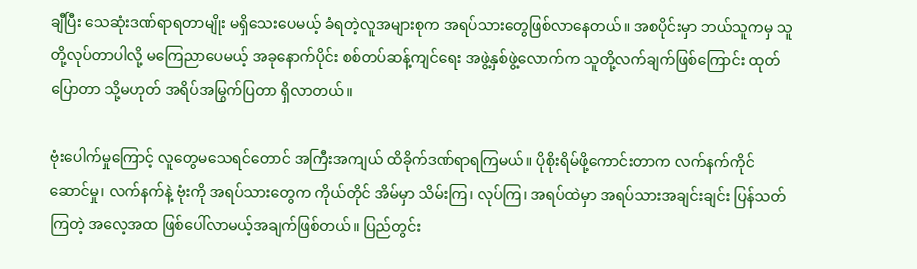ချီပြီး သေဆုံးဒဏ်ရာရတာမျိုး မရှိသေးပေမယ့် ခံရတဲ့လူအများစုက အရပ်သားတွေဖြစ်လာနေတယ်။ အစပိုင်းမှာ ဘယ်သူကမှ သူတို့လုပ်တာပါလို့ မကြေညာပေမယ့် အခုနောက်ပိုင်း စစ်တပ်ဆန့်ကျင်ရေး အဖွဲ့နှစ်ဖွဲ့လောက်က သူတို့လက်ချက်ဖြစ်ကြောင်း ထုတ်ပြောတာ သို့မဟုတ် အရိပ်အမြွက်ပြတာ ရှိလာတယ်။

ဗုံးပေါက်မှုကြောင့် လူတွေမသေရင်တောင် အကြီးအကျယ် ထိခိုက်ဒဏ်ရာရကြမယ်။ ပိုစိုးရိမ်ဖို့ကောင်းတာက လက်နက်ကိုင်ဆောင်မှု၊ လက်နက်နဲ့ ဗုံးကို အရပ်သားတွေက ကိုယ်တိုင် အိမ်မှာ သိမ်းကြ၊ လုပ်ကြ၊ အရပ်ထဲမှာ အရပ်သားအချင်းချင်း ပြန်သတ်ကြတဲ့ အလေ့အထ ဖြစ်ပေါ်လာမယ့်အချက်ဖြစ်တယ်။ ပြည်တွင်း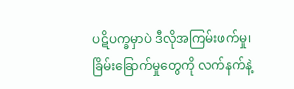ပဋိပက္ခမှာပဲ ဒီလိုအကြမ်းဖက်မှု၊ ခြိမ်းခြောက်မှုတွေကို လက်နက်နဲ့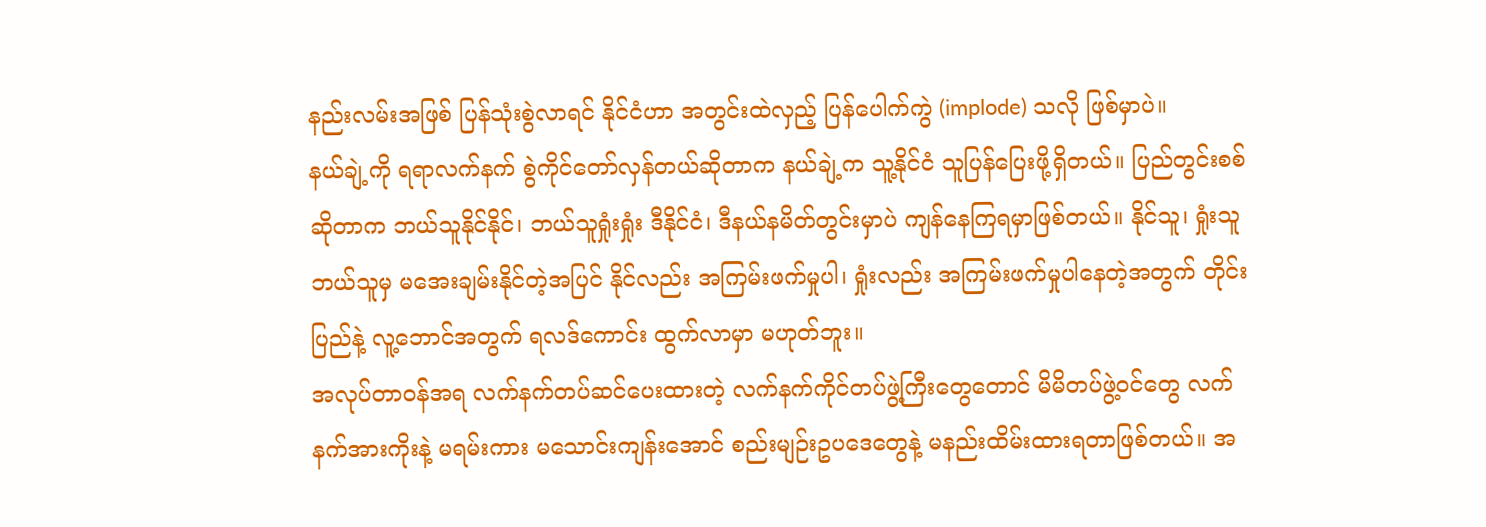နည်းလမ်းအဖြစ် ပြန်သုံးစွဲလာရင် နိုင်ငံဟာ အတွင်းထဲလှည့် ပြန်ပေါက်ကွဲ (implode) သလို ဖြစ်မှာပဲ။
နယ်ချဲ့ကို ရရာလက်နက် စွဲကိုင်တော်လှန်တယ်ဆိုတာက နယ်ချဲ့က သူ့နိုင်ငံ သူပြန်ပြေးဖို့ရှိတယ်။ ပြည်တွင်းစစ်ဆိုတာက ဘယ်သူနိုင်နိုင်၊ ဘယ်သူရှုံးရှုံး ဒီနိုင်ငံ၊ ဒီနယ်နမိတ်တွင်းမှာပဲ ကျန်နေကြရမှာဖြစ်တယ်။ နိုင်သူ၊ ရှုံးသူ ဘယ်သူမှ မအေးချမ်းနိုင်တဲ့အပြင် နိုင်လည်း အကြမ်းဖက်မှုပါ၊ ရှုံးလည်း အကြမ်းဖက်မှုပါနေတဲ့အတွက် တိုင်းပြည်နဲ့ လူ့ဘောင်အတွက် ရလဒ်ကောင်း ထွက်လာမှာ မဟုတ်ဘူး။
အလုပ်တာဝန်အရ လက်နက်တပ်ဆင်ပေးထားတဲ့ လက်နက်ကိုင်တပ်ဖွဲ့ကြီးတွေတောင် မိမိတပ်ဖွဲ့ဝင်တွေ လက်နက်အားကိုးနဲ့ မရမ်းကား မသောင်းကျန်းအောင် စည်းမျဉ်းဥပဒေတွေနဲ့ မနည်းထိမ်းထားရတာဖြစ်တယ်။ အ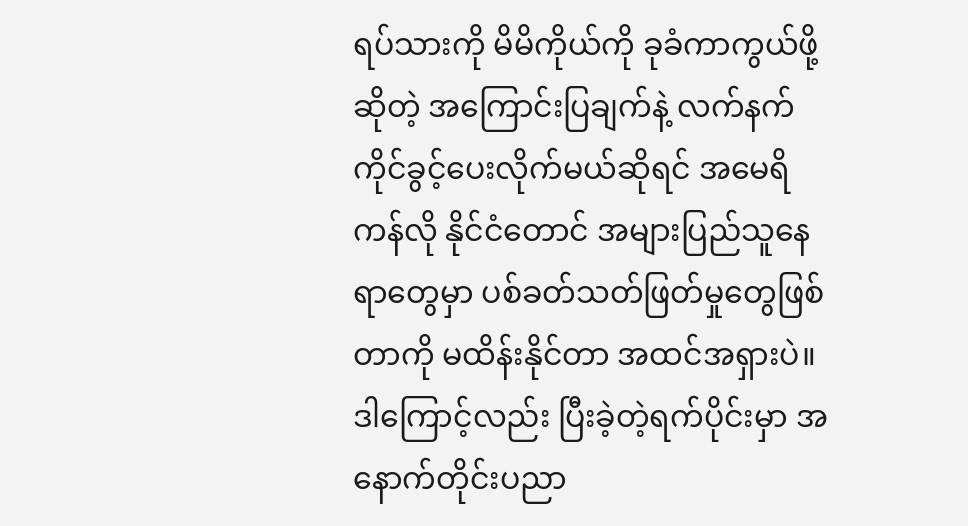ရပ်သားကို မိမိကိုယ်ကို ခုခံကာကွယ်ဖို့ဆိုတဲ့ အကြောင်းပြချက်နဲ့ လက်နက်ကိုင်ခွင့်ပေးလိုက်မယ်ဆိုရင် အမေရိကန်လို နိုင်ငံတောင် အများပြည်သူနေရာတွေမှာ ပစ်ခတ်သတ်ဖြတ်မှုတွေဖြစ်တာကို မထိန်းနိုင်တာ အထင်အရှားပဲ။
ဒါကြောင့်လည်း ပြီးခဲ့တဲ့ရက်ပိုင်းမှာ အနောက်တိုင်းပညာ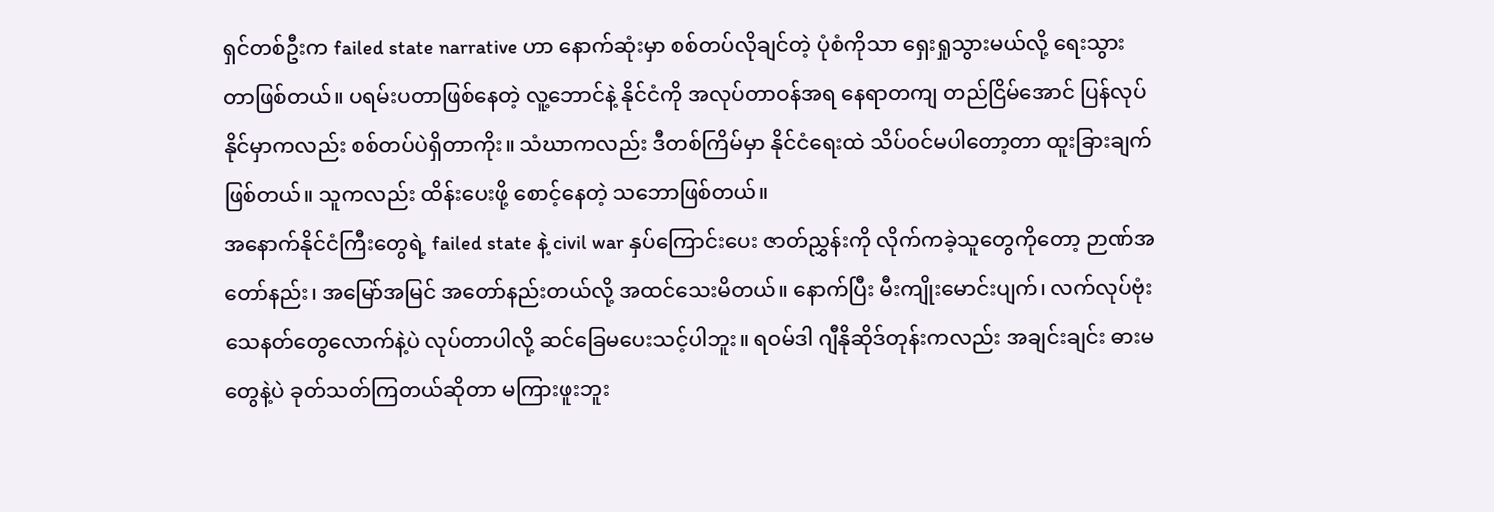ရှင်တစ်ဦးက failed state narrative ဟာ နောက်ဆုံးမှာ စစ်တပ်လိုချင်တဲ့ ပုံစံကိုသာ ရှေးရှုသွားမယ်လို့ ရေးသွားတာဖြစ်တယ်။ ပရမ်းပတာဖြစ်နေတဲ့ လူ့ဘောင်နဲ့ နိုင်ငံကို အလုပ်တာဝန်အရ နေရာတကျ တည်ငြိမ်အောင် ပြန်လုပ်နိုင်မှာကလည်း စစ်တပ်ပဲရှိတာကိုး။ သံဃာကလည်း ဒီတစ်ကြိမ်မှာ နိုင်ငံရေးထဲ သိပ်ဝင်မပါတော့တာ ထူးခြားချက်ဖြစ်တယ်။ သူကလည်း ထိန်းပေးဖို့ စောင့်နေတဲ့ သဘောဖြစ်တယ်။
အနောက်နိုင်ငံကြီးတွေရဲ့ failed state နဲ့ civil war နှပ်ကြောင်းပေး ဇာတ်ညွှန်းကို လိုက်ကခဲ့သူတွေကိုတော့ ဉာဏ်အတော်နည်း၊ အမြော်အမြင် အတော်နည်းတယ်လို့ အထင်သေးမိတယ်။ နောက်ပြီး မီးကျိုးမောင်းပျက်၊ လက်လုပ်ဗုံး သေနတ်တွေလောက်နဲ့ပဲ လုပ်တာပါလို့ ဆင်ခြေမပေးသင့်ပါဘူး။ ရဝမ်ဒါ ဂျီနိုဆိုဒ်တုန်းကလည်း အချင်းချင်း ဓားမတွေနဲ့ပဲ ခုတ်သတ်ကြတယ်ဆိုတာ မကြားဖူးဘူး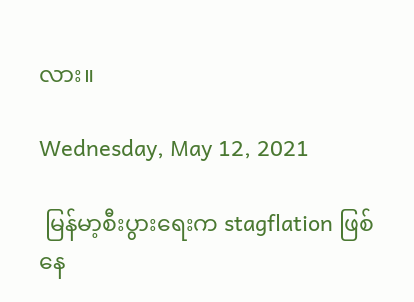လား။

Wednesday, May 12, 2021

 မြန်မာ့စီးပွားရေးက stagflation ဖြစ်နေ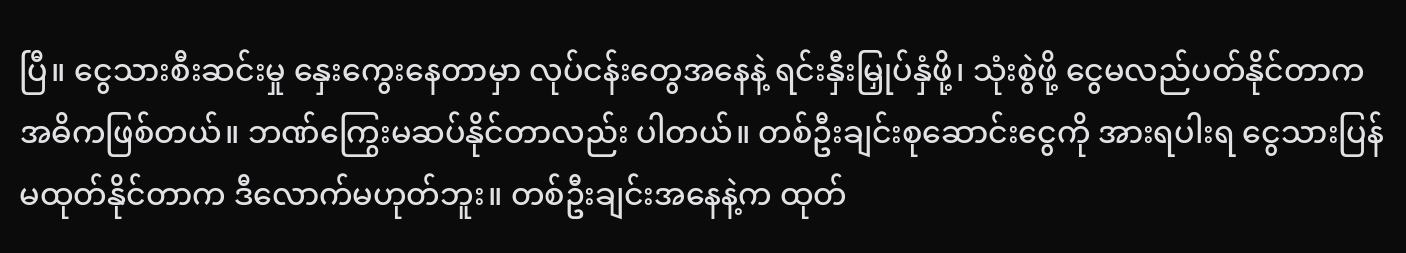ပြီ။ ငွေသားစီးဆင်းမှု နှေးကွေးနေတာမှာ လုပ်ငန်းတွေအနေနဲ့ ရင်းနှီးမြှုပ်နှံဖို့၊ သုံးစွဲဖို့ ငွေမလည်ပတ်နိုင်တာက အဓိကဖြစ်တယ်။ ဘဏ်ကြွေးမဆပ်နိုင်တာလည်း ပါတယ်။ တစ်ဦးချင်းစုဆောင်းငွေကို အားရပါးရ ငွေသားပြန်မထုတ်နိုင်တာက ဒီလောက်မဟုတ်ဘူး။ တစ်ဦးချင်းအနေနဲ့က ထုတ်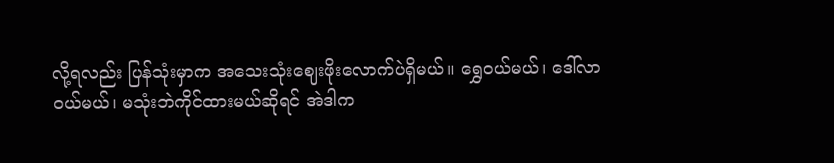လို့ရလည်း ပြန်သုံးမှာက အသေးသုံးဈေးဖိုးလောက်ပဲရှိမယ်။ ရွှေဝယ်မယ်၊ ဒေါ်လာဝယ်မယ်၊ မသုံးဘဲကိုင်ထားမယ်ဆိုရင် အဲဒါက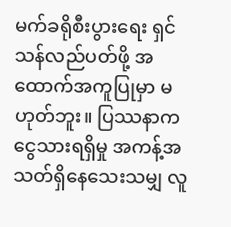မက်ခရိုစီးပွားရေး ရှင်သန်လည်ပတ်ဖို့ အထောက်အကူပြုမှာ မဟုတ်ဘူး။ ပြဿနာက ငွေသားရရှိမှု အကန့်အသတ်ရှိနေသေးသမျှ လူ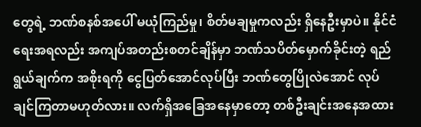တွေရဲ့ ဘဏ်စနစ်အပေါ် မယုံကြည်မှု၊ စိတ်မချမှုကလည်း ရှိနေဦးမှာပဲ။ နိုင်ငံရေးအရလည်း အကျပ်အတည်းစတင်ချိန်မှာ ဘဏ်သပိတ်မှောက်ခိုင်းတဲ့ ရည်ရွယ်ချက်က အစိုးရကို ငွေပြတ်အောင်လုပ်ပြီး ဘဏ်တွေပြိုလဲအောင် လုပ်ချင်ကြတာမဟုတ်လား။ လက်ရှိအခြေအနေမှာတော့ တစ်ဦးချင်းအနေအထား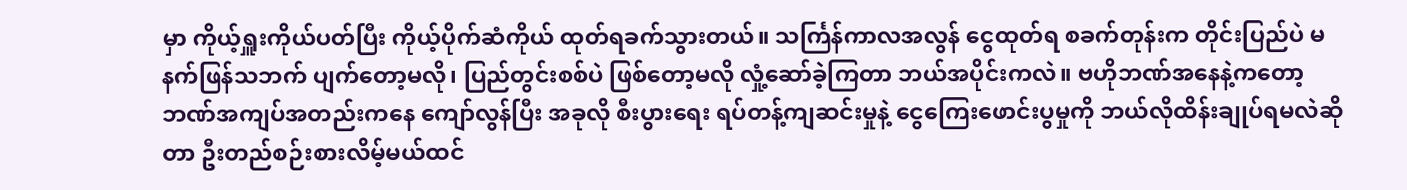မှာ ကိုယ့်ရှူးကိုယ်ပတ်ပြီး ကိုယ့်ပိုက်ဆံကိုယ် ထုတ်ရခက်သွားတယ်။ သင်္ကြန်ကာလအလွန် ငွေထုတ်ရ စခက်တုန်းက တိုင်းပြည်ပဲ မနက်ဖြန်သဘက် ပျက်တော့မလို၊ ပြည်တွင်းစစ်ပဲ ဖြစ်တော့မလို လှုံ့ဆော်ခဲ့ကြတာ ဘယ်အပိုင်းကလဲ။ ဗဟိုဘဏ်အနေနဲ့က‌တော့ ဘဏ်အကျပ်အတည်းကနေ ‌ကျော်လွန်ပြီး အခုလို စီးပွားရေး ရပ်တန့်ကျဆင်းမှုနဲ့ ငွေကြေးဖောင်းပွမှုကို ဘယ်လိုထိန်းချုပ်ရမလဲဆိုတာ ဦးတည်စဉ်းစားလိမ့်မယ်ထင်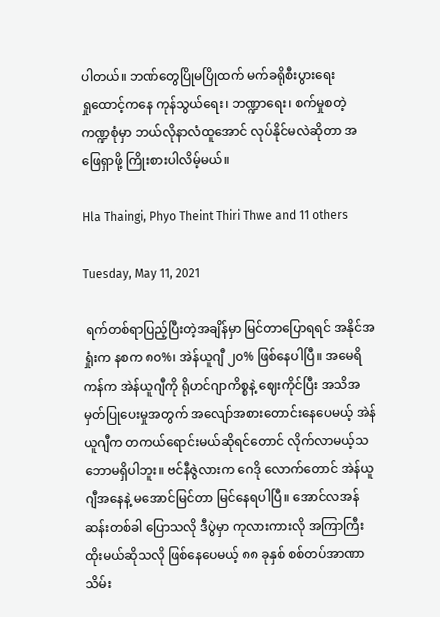ပါတယ်။ ဘဏ်‌တွေပြိုမပြိုထက် မက်ခရိုစီးပွား‌ရေးရှု‌ထောင့်က‌နေ ကုန်သွယ်‌ရေး၊ ဘဏ္ဍာ‌ရေး၊ စက်မှုစတဲ့ ကဏ္ဍစုံမှာ ဘယ်လိုနာလံထူအောင် လုပ်နိုင်မလဲဆိုတာ အဖြေရှာဖို့ ကြိုးစားပါလိမ့်မယ်။

Hla Thaingi, Phyo Theint Thiri Thwe and 11 others

Tuesday, May 11, 2021

 ရက်တစ်ရာပြည့်ပြီးတဲ့အချိန်မှာ မြင်တာပြောရရင် အနိုင်အရှုံးက နစက ၈၀%၊ အဲန်ယူဂျီ ၂၀% ဖြစ်နေပါပြီ။ အမေရိကန်က အဲန်ယူဂျီကို ရိုဟင်ဂျာကိစ္စနဲ့ ဈေးကိုင်ပြီး အသိအမှတ်ပြုပေးမှုအတွက် အလျော်အစားတောင်းနေပေမယ့် အဲန်ယူဂျီက တကယ်ရောင်းမယ်ဆိုရင်တောင် လိုက်လာမယ့်သဘောမရှိပါဘူး။ ဗင်နီဇွဲလားက ဂေဒို လောက်တောင် အဲန်ယူဂျီအနေနဲ့ မအောင်မြင်တာ မြင်နေရပါပြီ။ အောင်လအန်ဆန်းတစ်ခါ ပြောသလို ဒီပွဲမှာ ကုလားကားလို အကြာကြီးထိုးမယ်ဆိုသလို ဖြစ်နေပေမယ့် ၈၈ ခုနှစ် စစ်တပ်အာဏာသိမ်း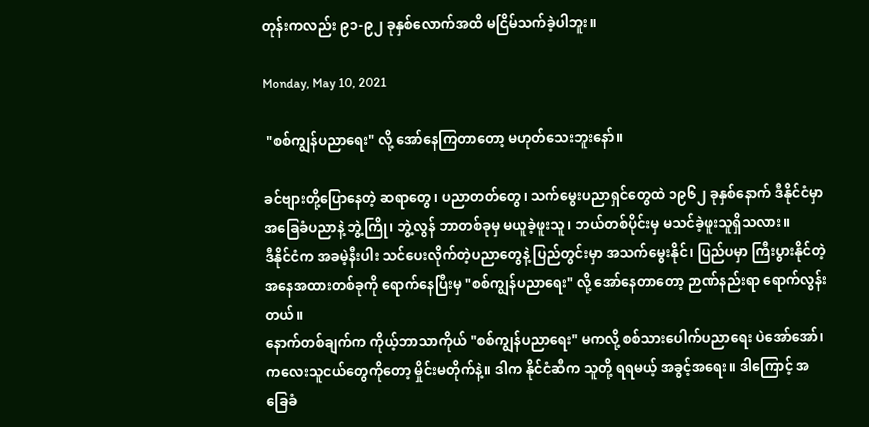တုန်းကလည်း ၉၁-၉၂ ခုနှစ်လောက်အထိ မငြိမ်သက်ခဲ့ပါဘူး။

Monday, May 10, 2021

 "စစ်ကျွန်ပညာရေး" လို့ အော်နေကြတာတော့ မဟုတ်သေးဘူးနော်။

ခင်ဗျားတို့ပြောနေတဲ့ ဆရာတွေ၊ ပညာတတ်တွေ၊ သက်မွေးပညာရှင်တွေထဲ ၁၉၆၂ ခုနှစ်နောက် ဒီနိုင်ငံမှာ အခြေခံပညာနဲ့ ဘွဲ့ကြို၊ ဘွဲ့လွန် ဘာတစ်ခုမှ မယူခဲ့ဖူးသူ၊ ဘယ်တစ်ပိုင်းမှ မသင်ခဲ့ဖူးသူရှိသလား။
ဒီနိုင်ငံက အခမဲ့နီးပါး သင်ပေးလိုက်တဲ့ပညာတွေနဲ့ ပြည်တွင်းမှာ အသက်မွေးနိုင်၊ ပြည်ပမှာ ကြီးပွားနိုင်တဲ့ အနေအထားတစ်ခုကို ရောက်နေပြီးမှ "စစ်ကျွန်ပညာရေး" လို့ အော်နေတာတော့ ဉာဏ်နည်းရာ ရောက်လွန်းတယ်။
နောက်တစ်ချက်က ကိုယ့်ဘာသာကိုယ် "စစ်ကျွန်ပညာရေး" မကလို့ စစ်သားပေါက်ပညာရေး ပဲအော်အော်၊ ကလေးသူငယ်တွေကိုတော့ မှိုင်းမတိုက်နဲ့။ ဒါက နိုင်ငံဆီက သူတို့ ရရမယ့် အခွင့်အရေး။ ဒါကြောင့် အခြေခံ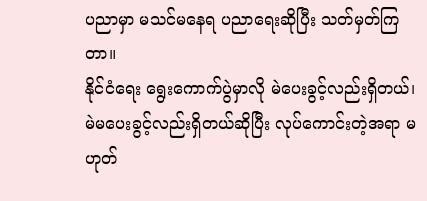ပညာမှာ မသင်မနေရ ပညာရေးဆိုပြီး သတ်မှတ်ကြတာ။
နိုင်ငံရေး ရွေးကောက်ပွဲမှာလို မဲပေးခွင့်လည်းရှိတယ်၊ မဲမပေးခွင့်လည်းရှိတယ်ဆိုပြီး လုပ်ကောင်းတဲ့အရာ မဟုတ်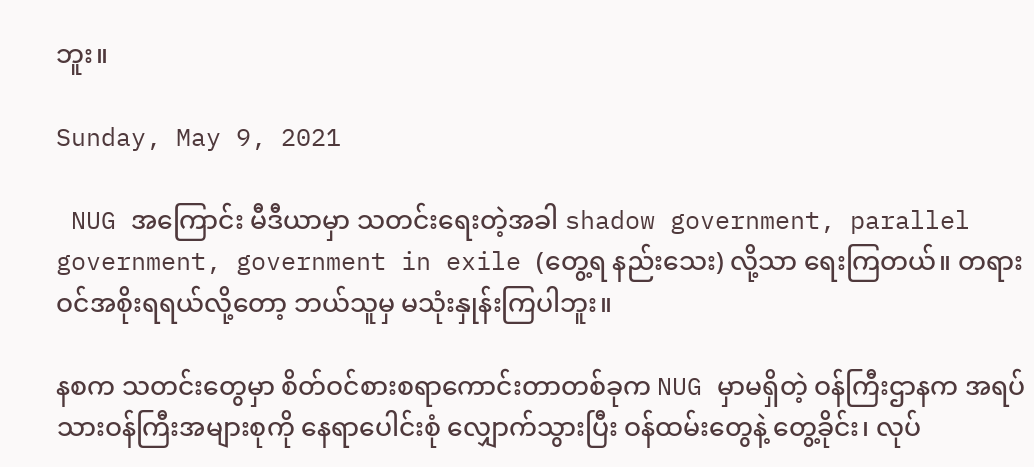ဘူး။

Sunday, May 9, 2021

 NUG အကြောင်း မီဒီယာမှာ သတင်းရေးတဲ့အခါ shadow government, parallel government, government in exile (တွေ့ရ နည်းသေး) လို့သာ ရေးကြတယ်။ တရားဝင်အစိုးရရယ်လို့တော့ ဘယ်သူမှ မသုံးနှုန်းကြပါဘူး။

နစက သတင်းတွေမှာ စိတ်ဝင်စားစရာကောင်းတာတစ်ခုက NUG မှာမရှိတဲ့ ဝန်ကြီးဌာနက အရပ်သားဝန်ကြီးအများစုကို နေရာပေါင်းစုံ လျှောက်သွားပြီး ဝန်ထမ်းတွေနဲ့ တွေ့ခိုင်း၊ လုပ်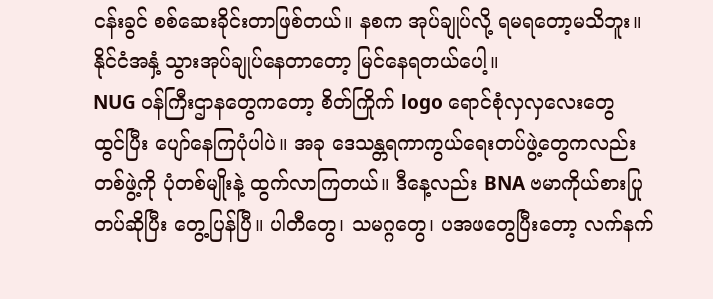ငန်းခွင် စစ်ဆေးခိုင်းတာဖြစ်တယ်။ နစက အုပ်ချုပ်လို့ ရမရတော့မသိဘူး။ နိုင်ငံအနှံ့ သွားအုပ်ချုပ်နေတာတော့ မြင်နေရတယ်ပေါ့။
NUG ဝန်ကြီးဌာနတွေကတော့ စိတ်ကြိုက် logo ရောင်စုံလှလှလေးတွေ ထွင်ပြီး ပျော်နေကြပုံပါပဲ။ အခု ဒေသန္တရကာကွယ်ရေးတပ်ဖွဲ့တွေကလည်း တစ်ဖွဲ့ကို ပုံတစ်မျိုးနဲ့ ထွက်လာကြတယ်။ ဒီနေ့လည်း BNA ဗမာကိုယ်စားပြုတပ်ဆိုပြီး တွေ့ပြန်ပြီ။ ပါတီတွေ၊ သမဂ္ဂတွေ၊ ပအဖတွေပြီးတော့ လက်နက်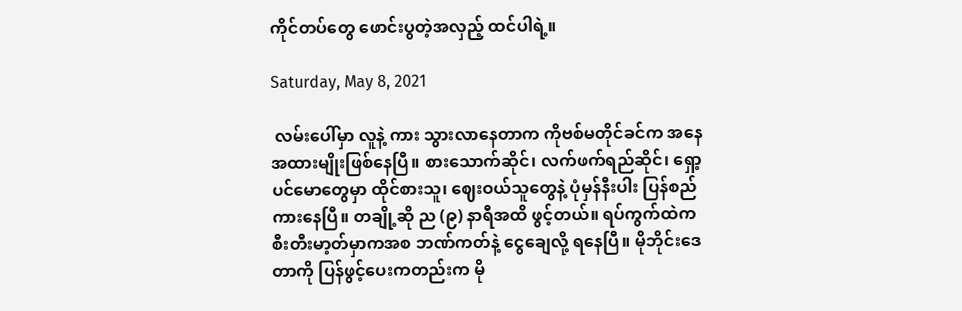ကိုင်တပ်တွေ ဖောင်းပွတဲ့အလှည့် ထင်ပါရဲ့။

Saturday, May 8, 2021

 လမ်းပေါ်မှာ လူနဲ့ ကား သွားလာနေတာက ကိုဗစ်မတိုင်ခင်က အ‌နေအထားမျိုးဖြစ်နေပြီ။ စားသောက်ဆိုင်၊ လက်ဖက်ရည်ဆိုင်၊ ရှော့ပင်မောတွေမှာ ထိုင်စားသူ၊ ဈေးဝယ်‌သူတွေနဲ့ ပုံမှန်နီးပါး ပြန်စည်ကားနေပြီ။ တချို့ဆို ည (၉) နာရီအထိ ဖွင့်တယ်။ ရပ်ကွက်ထဲက စီးတီးမာ့တ်မှာကအစ ဘဏ်ကတ်နဲ့ ငွေချေလို့ ရနေပြီ။ မိုဘိုင်းဒေတာကို ပြန်ဖွင့်ပေးကတည်းက မို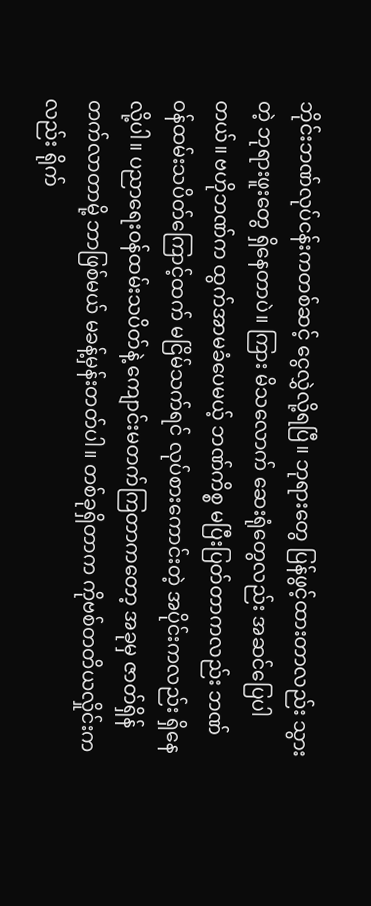ဘိုင်းဘဏ်လုပ်ငန်းကတစ်ဆင့် ငွေလွှဲလို့ရပြီ။ ဘုရားတွေ ပြန်ဖွင့်ထားတာလည်း သွားတဲ့ ဘုရားဖူးတွေ ရှိနေတာပဲ။ ကြား မိသ‌လောက် ဆေးရုံတွေလည်း အဆင်ပြေပါတယ်။ ဗဟိုဘဏ်က ထွက်အာမခံပေမယ့် ဘဏ်ကိစ္စ မပြီးပြတ်တာကလည်း ဘဏ်ဝန်ထမ်းသပိတ်ကြောင့်ထက် မငြိမ်သက်ရင် လုပ်စားကောင်းတဲ့ အပိုင်းကလည်း ရှိနေလို့ပါ။ ပညာရေးဝန်ထမ်းသပိတ်နဲ့ ကျောင်းမတက်ကြတာကတော့ အခုမှ ဇာတ်ရှိန်တက်လာတာမို့ ဘာဖြစ်မယ် မခန့်မှန်းတတ်ပါ။ တစ်ခုရှိတာက ကိုဗစ်တတိယလှိုင်းကလည်း ရိုက်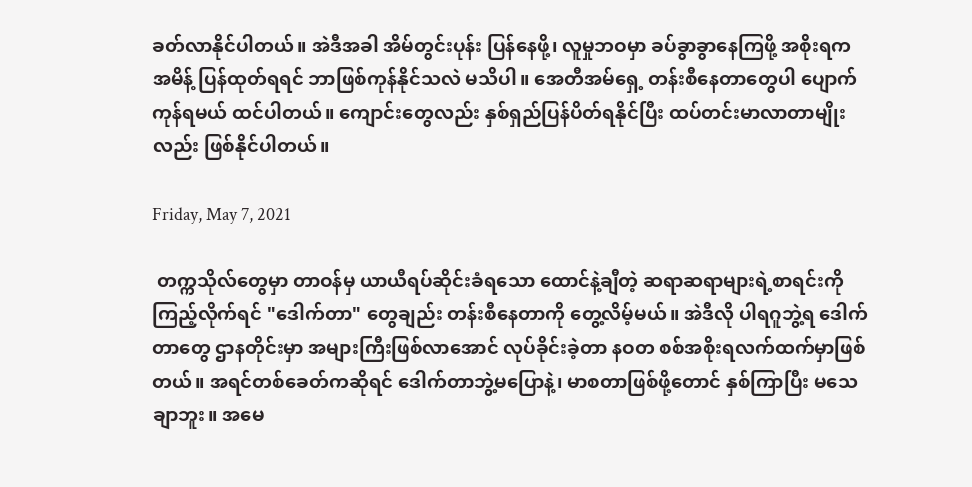ခတ်လာနိုင်ပါတယ်။ အဲဒီအခါ အိမ်တွင်းပုန်း ပြန်နေဖို့၊ လူမှုဘဝမှာ ခပ်ခွာခွာနေကြဖို့ အစိုးရက အမိန့် ပြန်ထုတ်ရရင် ဘာဖြစ်ကုန်နိုင်သလဲ မသိပါ။ အေတီအမ်ရှေ့ တန်းစီနေတာတွေပါ ပျောက်ကုန်ရမယ် ထင်ပါတယ်။ ကျောင်းတွေလည်း နှစ်ရှည်ပြန်ပိတ်ရနိုင်ပြီး ထပ်တင်းမာလာတာမျိုးလည်း ဖြစ်နိုင်ပါတယ်။

Friday, May 7, 2021

 တက္ကသိုလ်တွေမှာ တာဝန်မှ ယာယီရပ်ဆိုင်းခံရသော ထောင်နဲ့ချီတဲ့ ဆရာဆရာများရဲ့စာရင်းကို ကြည့်လိုက်ရင် "ဒေါက်တာ" တွေချည်း တန်းစီနေတာကို တွေ့လိမ့်မယ်။ အဲဒီလို ပါရဂူဘွဲ့ရ ဒေါက်တာတွေ ဌာနတိုင်းမှာ အများကြီးဖြစ်လာအောင် လုပ်ခိုင်းခဲ့တာ နဝတ စစ်အစိုးရလက်ထက်မှာဖြစ်တယ်။ အရင်တစ်ခေတ်ကဆိုရင် ဒေါက်တာဘွဲ့မပြောနဲ့၊ မာစတာဖြစ်ဖို့တောင် နှစ်ကြာပြီး မသေချာဘူး။ အမေ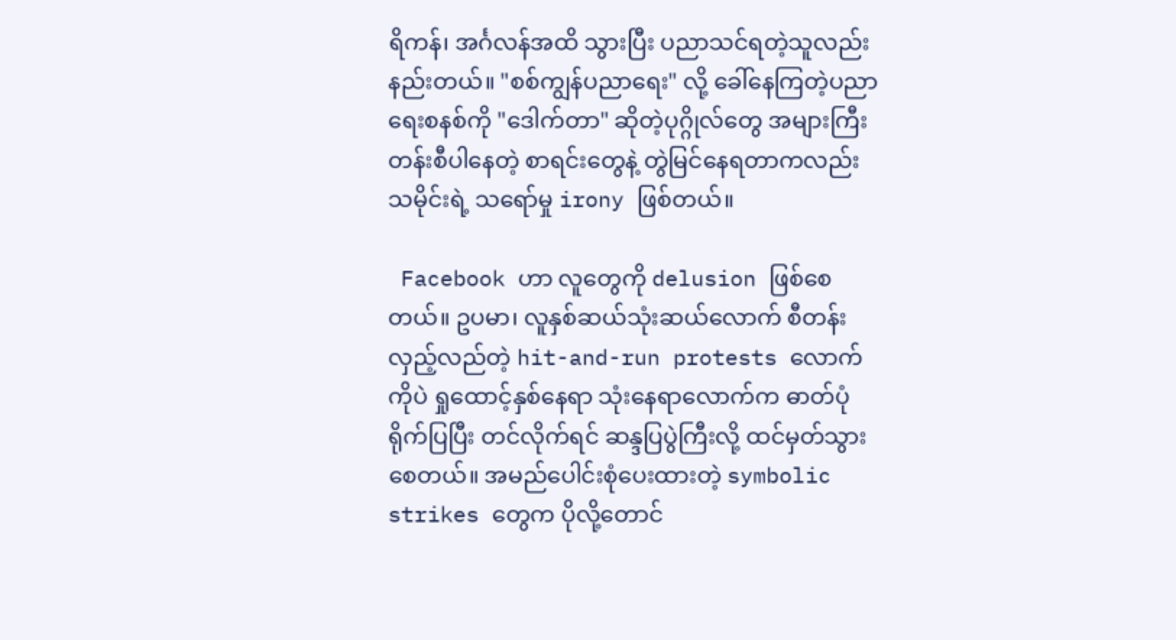ရိကန်၊ အင်္ဂလန်အထိ သွားပြီး ပညာသင်ရတဲ့သူလည်း နည်းတယ်။ "စစ်ကျွန်ပညာရေး" လို့ ခေါ်နေကြတဲ့ပညာရေးစနစ်ကို "ဒေါက်တာ" ဆိုတဲ့ပုဂ္ဂိုလ်တွေ အများကြီးတန်းစီပါနေတဲ့ စာရင်းတွေနဲ့ တွဲမြင်နေရတာကလည်း သမိုင်းရဲ့ သရော်မှု irony ဖြစ်တယ်။

 Facebook ဟာ လူတွေကို delusion ဖြစ်စေတယ်။ ဥပမာ၊ လူနှစ်ဆယ်သုံးဆယ်လောက် စီတန်းလှည့်လည်တဲ့ hit-and-run protests လောက်ကိုပဲ ရှုထောင့်နှစ်နေရာ သုံးနေရာလောက်က ဓာတ်ပုံရိုက်ပြပြီး တင်လိုက်ရင် ဆန္ဒပြပွဲကြီးလို့ ထင်မှတ်သွားစေတယ်။ အမည်ပေါင်းစုံပေးထားတဲ့ symbolic strikes တွေက ပိုလို့တောင်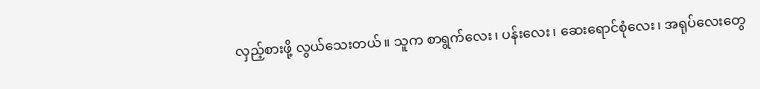လှည့်စားဖို့ လွယ်သေးတယ်။ သူက စာရွက်လေး၊ ပန်းလေး၊ ဆေးရောင်စုံလေး၊ အရုပ်လေးတွေ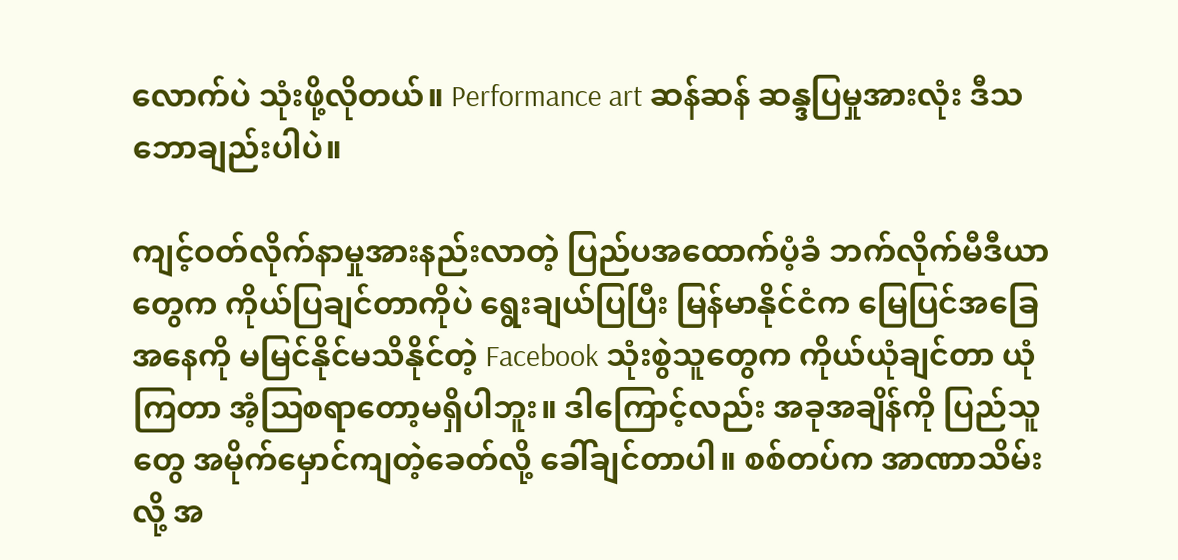လောက်ပဲ သုံးဖို့လိုတယ်။ Performance art ဆန်ဆန် ဆန္ဒပြမှုအားလုံး ဒီသဘောချည်းပါပဲ။

ကျင့်ဝတ်လိုက်နာမှုအားနည်းလာတဲ့ ပြည်ပအထောက်ပံ့ခံ ဘက်လိုက်မီဒီယာတွေက ကိုယ်ပြချင်တာကိုပဲ ရွေးချယ်ပြပြီး မြန်မာနိုင်ငံက မြေပြင်အခြေအနေကို မမြင်နိုင်မသိနိုင်တဲ့ Facebook သုံးစွဲသူတွေက ကိုယ်ယုံချင်တာ ယုံကြတာ အံ့ဩစရာတော့မရှိပါဘူး။ ဒါကြောင့်လည်း အခုအချိန်ကို ပြည်သူတွေ အမိုက်မှောင်ကျတဲ့ခေတ်လို့ ခေါ်ချင်တာပါ။ စစ်တပ်က အာဏာသိမ်းလို့ အ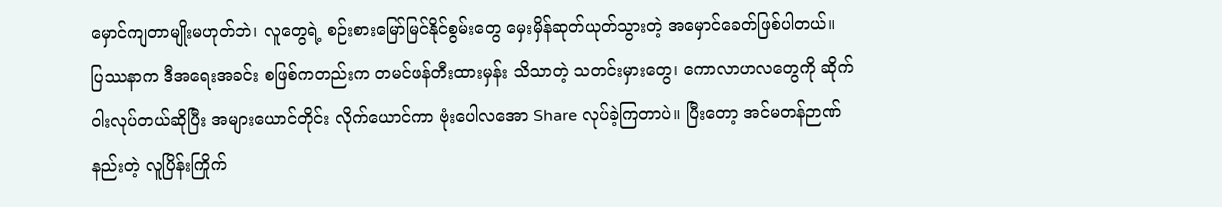မှောင်ကျတာမျိုးမဟုတ်ဘဲ၊ လူတွေရဲ့ စဉ်းစားမြော်မြင်နိုင်စွမ်းတွေ မှေးမှိန်ဆုတ်ယုတ်သွားတဲ့ အမှောင်ခေတ်ဖြစ်ပါတယ်။
ပြဿနာက ဒီအရေးအခင်း စဖြစ်ကတည်းက တမင်ဖန်တီးထားမှန်း သိသာတဲ့ သတင်းမှားတွေ၊ ကောလာဟလတွေကို ဆိုက်ဝါးလုပ်တယ်ဆိုပြီး အများယောင်တိုင်း လိုက်ယောင်ကာ ဗုံးပေါလအော Share လုပ်ခဲ့ကြတာပဲ။ ပြီးတော့ အင်မတန်ဉာဏ်နည်းတဲ့ လူပြိန်းကြိုက်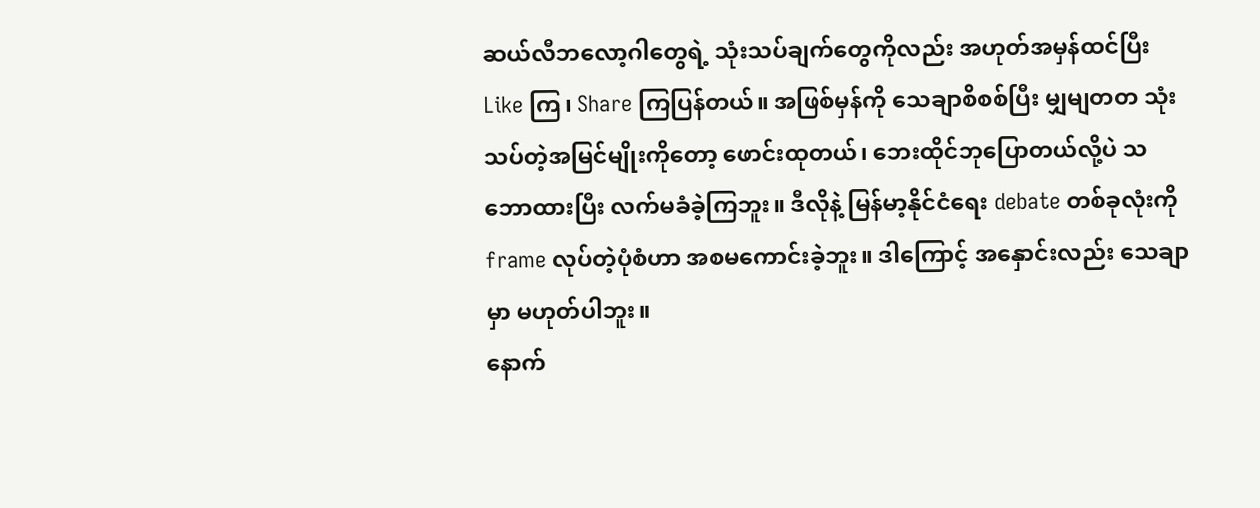ဆယ်လီဘလော့ဂါတွေရဲ့ သုံးသပ်ချက်တွေကိုလည်း အဟုတ်အမှန်ထင်ပြီး Like ကြ၊ Share ကြပြန်တယ်။ အဖြစ်မှန်ကို သေချာစိစစ်ပြီး မျှမျတတ သုံးသပ်တဲ့အမြင်မျိုးကိုတော့ ဖောင်းထုတယ်၊ ဘေးထိုင်ဘုပြောတယ်လို့ပဲ သဘောထားပြီး လက်မခံခဲ့ကြဘူး။ ဒီလိုနဲ့ မြန်မာ့နိုင်ငံရေး debate တစ်ခုလုံးကို frame လုပ်တဲ့ပုံစံဟာ အစမကောင်းခဲ့ဘူး။ ဒါကြောင့် အနှောင်းလည်း သေချာမှာ မဟုတ်ပါဘူး။
နောက်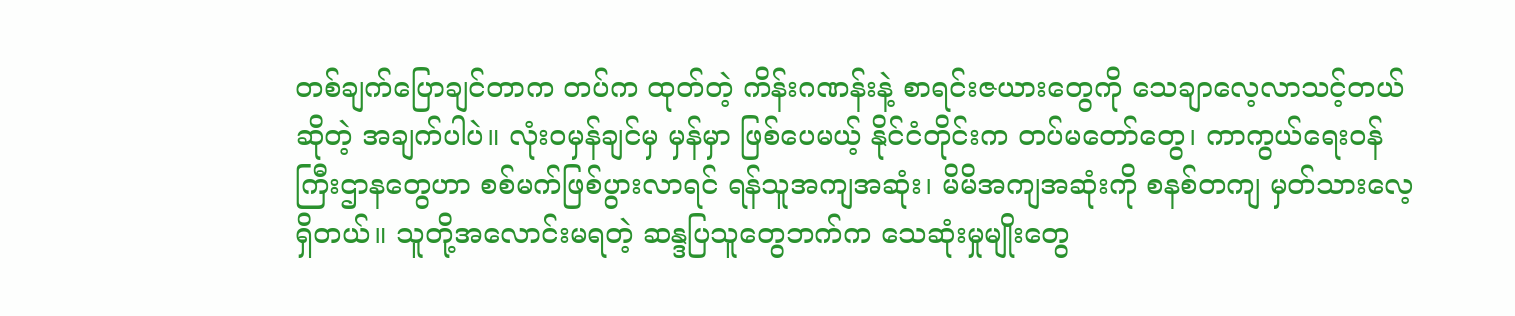တစ်ချက်ပြောချင်တာက တပ်က ထုတ်တဲ့ ကိန်းဂဏန်းနဲ့ စာရင်းဇယားတွေကို သေချာလေ့လာသင့်တယ်ဆိုတဲ့ အချက်ပါပဲ။ လုံးဝမှန်ချင်မှ မှန်မှာ ဖြစ်ပေမယ့် နိုင်ငံတိုင်းက တပ်မတော်တွေ၊ ကာကွယ်ရေးဝန်ကြီးဌာနတွေဟာ စစ်မက်ဖြစ်ပွားလာရင် ရန်သူအကျအဆုံး၊ မိမိအကျအဆုံးကို စနစ်တကျ မှတ်သားလေ့ရှိတယ်။ သူတို့အလောင်းမရတဲ့ ဆန္ဒပြသူတွေဘက်က သေဆုံးမှုမျိုး‌တွေ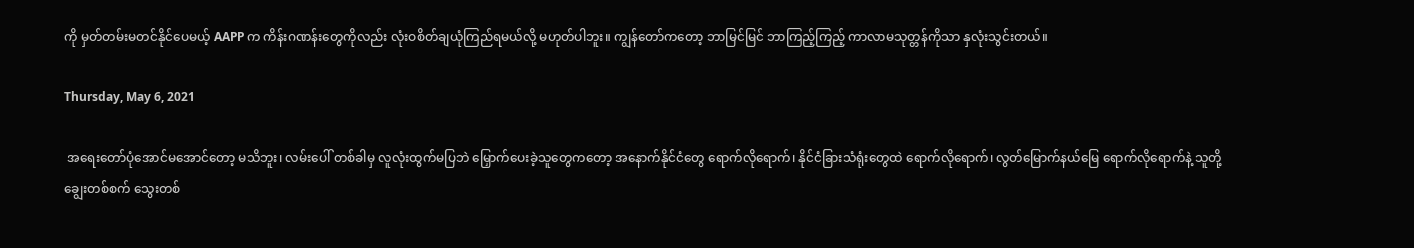ကို မှတ်တမ်းမတင်နိုင်ပေမယ့် AAPP က ကိန်းဂဏန်းတွေကိုလည်း လုံးဝစိတ်ချယုံကြည်ရမယ်လို့ မဟုတ်ပါဘူး။ ကျွန်တော်ကတော့ ဘာမြင်မြင် ဘာကြည့်ကြည့် ကာလာမသုတ္တန်ကိုသာ နှလုံးသွင်းတယ်။

Thursday, May 6, 2021

 အရေးတော်ပုံအောင်မအောင်တော့ မသိဘူး၊ လမ်းပေါ် တစ်ခါမှ လူလုံးထွက်မပြဘဲ မြှောက်ပေးခဲ့သူတွေကတော့ အနောက်နိုင်ငံတွေ ရောက်လိုရောက်၊ နိုင်ငံခြားသံရုံးတွေထဲ ရောက်လိုရောက်၊ လွတ်မြောက်နယ်မြေ ရောက်လိုရောက်နဲ့ သူတို့ချွေးတစ်စက် သွေးတစ်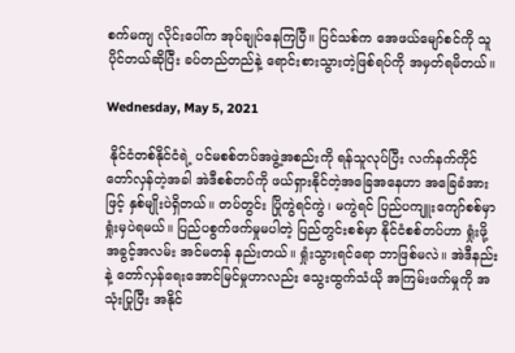စက်မကျ လိုင်းပေါ်က အုပ်ချုပ်နေကြပြီ။ ပြင်သစ်က အေဖယ်မျော်စင်ကို သူပိုင်တယ်ဆိုပြီး ခပ်တည်တည်နဲ့ ရောင်းစားသွားတဲ့ဖြစ်ရပ်ကို အမှတ်ရမိတယ်။

Wednesday, May 5, 2021

 နိုင်ငံတစ်နိုင်ငံရဲ့ ပင်မစစ်တပ်အဖွဲ့အစည်းကို ရန်သူလုပ်ပြီး လက်နက်ကိုင်တော်လှန်တဲ့အခါ အဲဒီစစ်တပ်ကို ဖယ်ရှားနိုင်တဲ့အခြေအနေဟာ အခြေခံအားဖြင့် နှစ်မျိုးပဲရှိတယ်။ တပ်တွင်း ပြိုကွဲရင်ကွဲ၊ မကွဲရင် ပြည်ပကျူးကျော်စစ်မှာ ရှုံးမှပဲရမယ်။ ပြည်ပစွက်ဖက်မှုမပါတဲ့ ပြည်တွင်းစစ်မှာ နိုင်ငံစစ်တပ်ဟာ ရှုံးဖို့ အခွင့်အလမ်း အင်မတန် နည်းတယ်။ ရှုံးသွားရင်ရော ဘာဖြစ်မလဲ။ အဲဒီနည်းနဲ့ တော်လှန်ရေးအောင်မြင်မှုဟာလည်း သွေးထွက်သံယို အကြမ်းဖက်မှုကို အသုံးပြုပြီး အနိုင်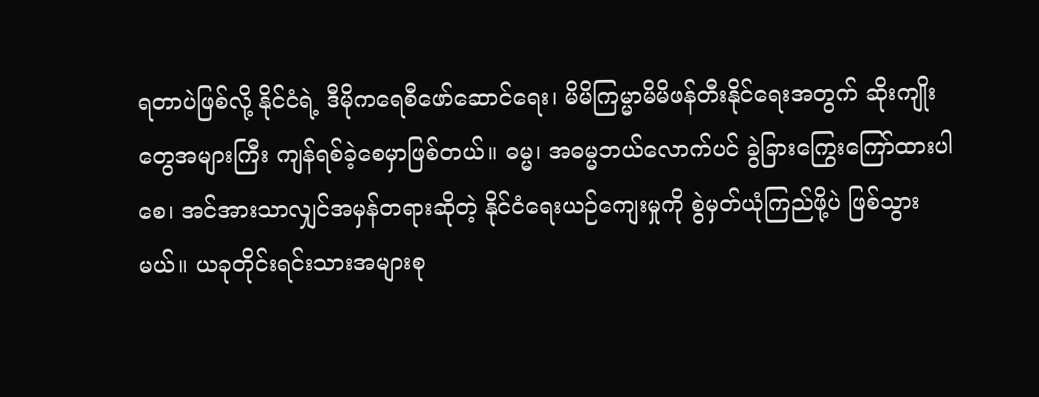ရတာပဲဖြစ်လို့ နိုင်ငံရဲ့ ဒီမိုကရေစီဖော်ဆောင်ရေး၊ မိမိကြမ္မာမိမိဖန်တီးနိုင်ရေးအတွက် ဆိုးကျိုးတွေအများကြီး ကျန်ရစ်ခဲ့စေမှာဖြစ်တယ်။ ဓမ္မ၊ အဓမ္မဘယ်လောက်ပင် ခွဲခြားကြွေးကြော်ထားပါစေ၊ အင်အားသာလျှင်အမှန်တရားဆိုတဲ့ နိုင်ငံရေးယဉ်ကျေးမှုကို စွဲမှတ်ယုံကြည်ဖို့ပဲ ဖြစ်သွားမယ်။ ယခုတိုင်းရင်းသားအများစု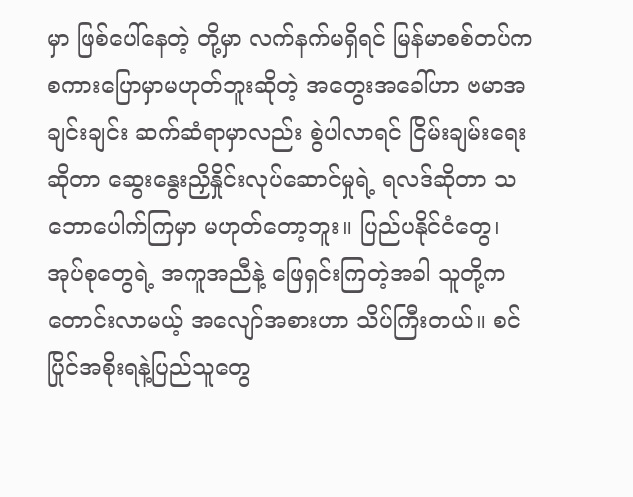မှာ ဖြစ်ပေါ်နေတဲ့ တို့မှာ လက်နက်မရှိရင် မြန်မာစစ်တပ်က စကားပြောမှာမဟုတ်ဘူးဆိုတဲ့ အတွေးအခေါ်ဟာ ဗမာအချင်းချင်း ဆက်ဆံရာမှာလည်း စွဲပါလာရင် ငြိမ်းချမ်းရေးဆိုတာ ဆွေးနွေးညှိနှိုင်းလုပ်ဆောင်မှုရဲ့ ရလဒ်ဆိုတာ သဘောပေါက်ကြမှာ မဟုတ်တော့ဘူး။ ပြည်ပနိုင်ငံတွေ၊ အုပ်စုတွေရဲ့ အကူအညီနဲ့ ဖြေရှင်းကြတဲ့အခါ သူတို့က တောင်းလာမယ့် အလျော်အစားဟာ သိပ်ကြီးတယ်။ စင်ပြိုင်အစိုးရနဲ့ပြည်သူတွေ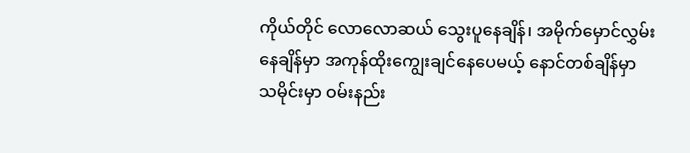ကိုယ်တိုင် လောလောဆယ် သွေးပူနေချိန်၊ အမိုက်မှောင်လွှမ်းနေချိန်မှာ အကုန်ထိုးကျွေးချင်နေပေမယ့် နောင်တစ်ချိန်မှာ သမိုင်းမှာ ဝမ်းနည်း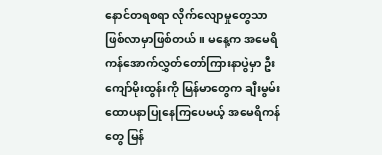နောင်တရစရာ လိုက်လျောမှုတွေသာ ဖြစ်လာမှာဖြစ်တယ်။ မနေ့က အမေရိကန်အောက်လွှတ်တော်ကြားနာပွဲမှာ ဦးကျော်မိုးထွန်းကို မြန်မာတွေက ချီးမွမ်းထောပနာပြုနေကြပေမယ့် အမေရိကန်တွေ မြန်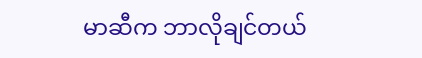မာဆီက ဘာလိုချင်တယ်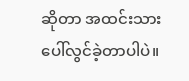ဆိုတာ အထင်းသား ပေါ်လွင်ခဲ့တာပါပဲ။